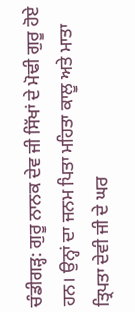ਚੰਡੀਗੜ੍ਹ: ਗੁਰੂ ਨਾਨਕ ਦੇਵ ਜੀ ਸਿੱਖਾਂ ਦੇ ਮੋਢੀ ਗੁਰੂ ਹੋਏ ਹਨ। ਉਨ੍ਹਾਂ ਦਾ ਜਨਮ ਪਿਤਾ ਮਹਿਤਾ ਕਾਲੂ ਅਤੇ ਮਾਤਾ ਤ੍ਰਿਪਤਾ ਦੇਵੀ ਜੀ ਦੇ ਘਰ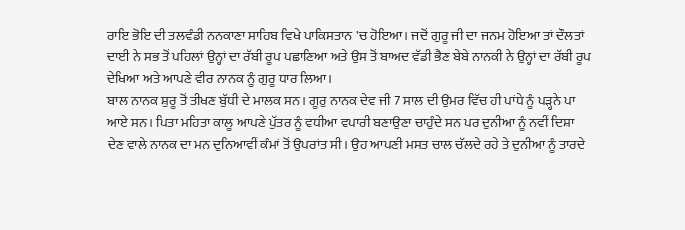ਰਾਇ ਭੋਇ ਦੀ ਤਲਵੰਡੀ ਨਨਕਾਣਾ ਸਾਹਿਬ ਵਿਖੇ ਪਾਕਿਸਤਾਨ 'ਚ ਹੋਇਆ। ਜਦੋਂ ਗੁਰੂ ਜੀ ਦਾ ਜਨਮ ਹੋਇਆ ਤਾਂ ਦੌਲਤਾਂ ਦਾਈ ਨੇ ਸਭ ਤੋਂ ਪਹਿਲਾਂ ਉਨ੍ਹਾਂ ਦਾ ਰੱਬੀ ਰੂਪ ਪਛਾਣਿਆ ਅਤੇ ਉਸ ਤੋਂ ਬਾਅਦ ਵੱਡੀ ਭੈਣ ਬੇਬੇ ਨਾਨਕੀ ਨੇ ਉਨ੍ਹਾਂ ਦਾ ਰੱਬੀ ਰੂਪ ਦੇਖਿਆ ਅਤੇ ਆਪਣੇ ਵੀਰ ਨਾਨਕ ਨੂੰ ਗੁਰੂ ਧਾਰ ਲਿਆ।
ਬਾਲ ਨਾਨਕ ਸ਼ੁਰੂ ਤੋਂ ਤੀਖਣ ਬੁੱਧੀ ਦੇ ਮਾਲਕ ਸਨ। ਗੂਰੁ ਨਾਨਕ ਦੇਵ ਜੀ 7 ਸਾਲ ਦੀ ਉਮਰ ਵਿੱਚ ਹੀ ਪਾਂਧੇ ਨੂੰ ਪੜ੍ਹਨੇ ਪਾ ਆਏ ਸਨ। ਪਿਤਾ ਮਹਿਤਾ ਕਾਲੂ ਆਪਣੇ ਪੁੱਤਰ ਨੂੰ ਵਧੀਆ ਵਪਾਰੀ ਬਣਾਉਣਾ ਚਾਹੁੰਦੇ ਸਨ ਪਰ ਦੁਨੀਆ ਨੂੰ ਨਵੀਂ ਦਿਸ਼ਾ ਦੇਣ ਵਾਲੇ ਨਾਨਕ ਦਾ ਮਨ ਦੁਨਿਆਵੀਂ ਕੰਮਾਂ ਤੋਂ ਉਪਰਾਂਤ ਸੀ। ਉਹ ਆਪਣੀ ਮਸਤ ਚਾਲ ਚੱਲਦੇ ਰਹੇ ਤੇ ਦੁਨੀਆ ਨੂੰ ਤਾਰਦੇ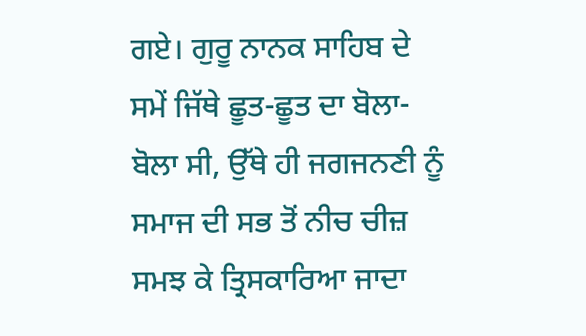ਗਏ। ਗੁਰੂ ਨਾਨਕ ਸਾਹਿਬ ਦੇ ਸਮੇਂ ਜਿੱਥੇ ਛੂਤ-ਛੂਤ ਦਾ ਬੋਲਾ-ਬੋਲਾ ਸੀ, ਉੱਥੇ ਹੀ ਜਗਜਨਣੀ ਨੂੰ ਸਮਾਜ ਦੀ ਸਭ ਤੋਂ ਨੀਚ ਚੀਜ਼ ਸਮਝ ਕੇ ਤ੍ਰਿਸਕਾਰਿਆ ਜਾਦਾ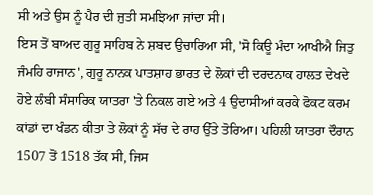ਸੀ ਅਤੇ ਉਸ ਨੂੰ ਪੈਰ ਦੀ ਜੁਤੀ ਸਮਝਿਆ ਜਾਂਦਾ ਸੀ।
ਇਸ ਤੋਂ ਬਾਅਦ ਗੁਰੂ ਸਾਹਿਬ ਨੇ ਸ਼ਬਦ ਉਚਾਰਿਆ ਸੀ, 'ਸੋ ਕਿਊ ਮੰਦਾ ਆਖੀਐ ਜਿਤੁ ਜੰਮਹਿ ਰਾਜਾਨ', ਗੁਰੂ ਨਾਨਕ ਪਾਤਸ਼ਾਹ ਭਾਰਤ ਦੇ ਲੋਕਾਂ ਦੀ ਦਰਦਨਾਕ ਹਾਲਤ ਦੇਖਦੇ ਹੋਏ ਲੰਬੀ ਸੰਸਾਰਿਕ ਯਾਤਰਾ 'ਤੇ ਨਿਕਲ ਗਏ ਅਤੇ 4 ਉਦਾਸੀਆਂ ਕਰਕੇ ਫੋਕਟ ਕਰਮ ਕਾਂਡਾਂ ਦਾ ਖੰਡਨ ਕੀਤਾ ਤੇ ਲੋਕਾਂ ਨੂੰ ਸੱਚ ਦੇ ਰਾਹ ਉੱਤੇ ਤੋਰਿਆ। ਪਹਿਲੀ ਯਾਤਰਾ ਦੌਰਾਨ 1507 ਤੋਂ 1518 ਤੱਕ ਸੀ, ਜਿਸ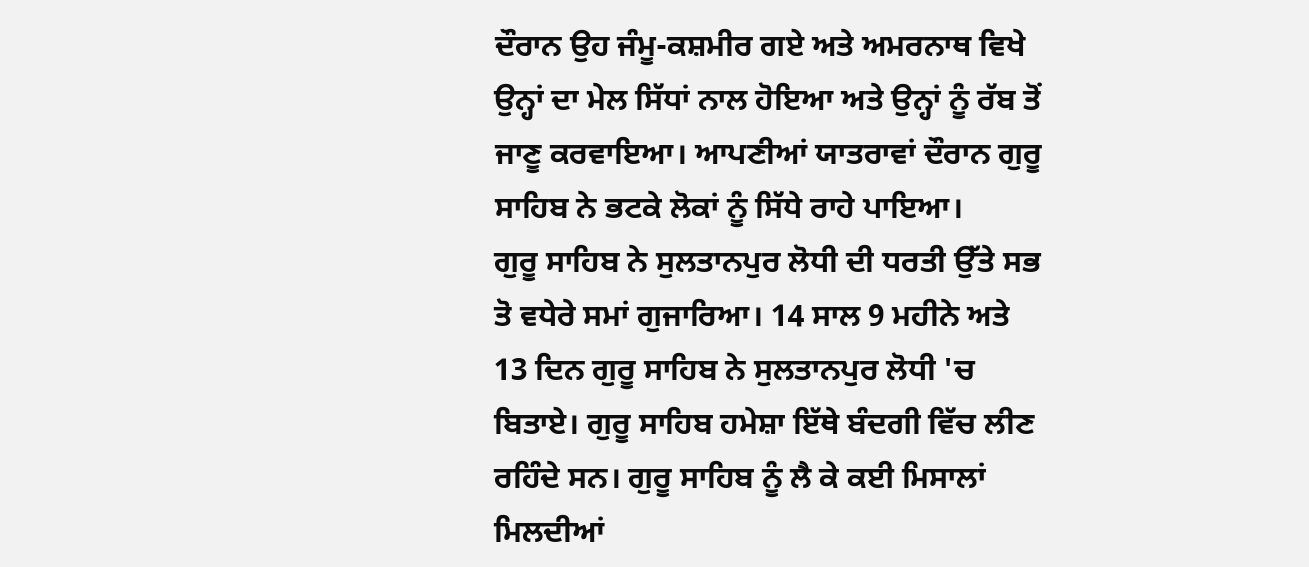ਦੌਰਾਨ ਉਹ ਜੰਮੂ-ਕਸ਼ਮੀਰ ਗਏ ਅਤੇ ਅਮਰਨਾਥ ਵਿਖੇ ਉਨ੍ਹਾਂ ਦਾ ਮੇਲ ਸਿੱਧਾਂ ਨਾਲ ਹੋਇਆ ਅਤੇ ਉਨ੍ਹਾਂ ਨੂੰ ਰੱਬ ਤੋਂ ਜਾਣੂ ਕਰਵਾਇਆ। ਆਪਣੀਆਂ ਯਾਤਰਾਵਾਂ ਦੌਰਾਨ ਗੁਰੂ ਸਾਹਿਬ ਨੇ ਭਟਕੇ ਲੋਕਾਂ ਨੂੰ ਸਿੱਧੇ ਰਾਹੇ ਪਾਇਆ।
ਗੁਰੂ ਸਾਹਿਬ ਨੇ ਸੁਲਤਾਨਪੁਰ ਲੋਧੀ ਦੀ ਧਰਤੀ ਉੱਤੇ ਸਭ ਤੋ ਵਧੇਰੇ ਸਮਾਂ ਗੁਜਾਰਿਆ। 14 ਸਾਲ 9 ਮਹੀਨੇ ਅਤੇ 13 ਦਿਨ ਗੁਰੂ ਸਾਹਿਬ ਨੇ ਸੁਲਤਾਨਪੁਰ ਲੋਧੀ 'ਚ ਬਿਤਾਏ। ਗੁਰੂ ਸਾਹਿਬ ਹਮੇਸ਼ਾ ਇੱਥੇ ਬੰਦਗੀ ਵਿੱਚ ਲੀਣ ਰਹਿੰਦੇ ਸਨ। ਗੁਰੂ ਸਾਹਿਬ ਨੂੰ ਲੈ ਕੇ ਕਈ ਮਿਸਾਲਾਂ ਮਿਲਦੀਆਂ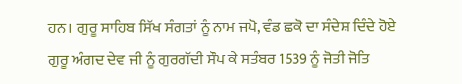ਹਨ। ਗੁਰੂ ਸਾਹਿਬ ਸਿੱਖ ਸੰਗਤਾਂ ਨੂੰ ਨਾਮ ਜਪੋ, ਵੰਡ ਛਕੋ ਦਾ ਸੰਦੇਸ਼ ਦਿੰਦੇ ਹੋਏ ਗੁਰੂ ਅੰਗਦ ਦੇਵ ਜੀ ਨੂੰ ਗੁਰਗੱਦੀ ਸੌਪ ਕੇ ਸਤੰਬਰ 1539 ਨੂੰ ਜੋਤੀ ਜੋਤਿ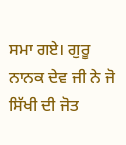ਸਮਾ ਗਏ। ਗੁਰੂ ਨਾਨਕ ਦੇਵ ਜੀ ਨੇ ਜੋ ਸਿੱਖੀ ਦੀ ਜੋਤ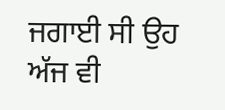ਜਗਾਈ ਸੀ ਉਹ ਅੱਜ ਵੀ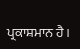ਪ੍ਰਕਾਸ਼ਮਾਨ ਹੈ।